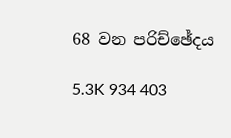68 වන පරිච්ඡේදය

5.3K 934 403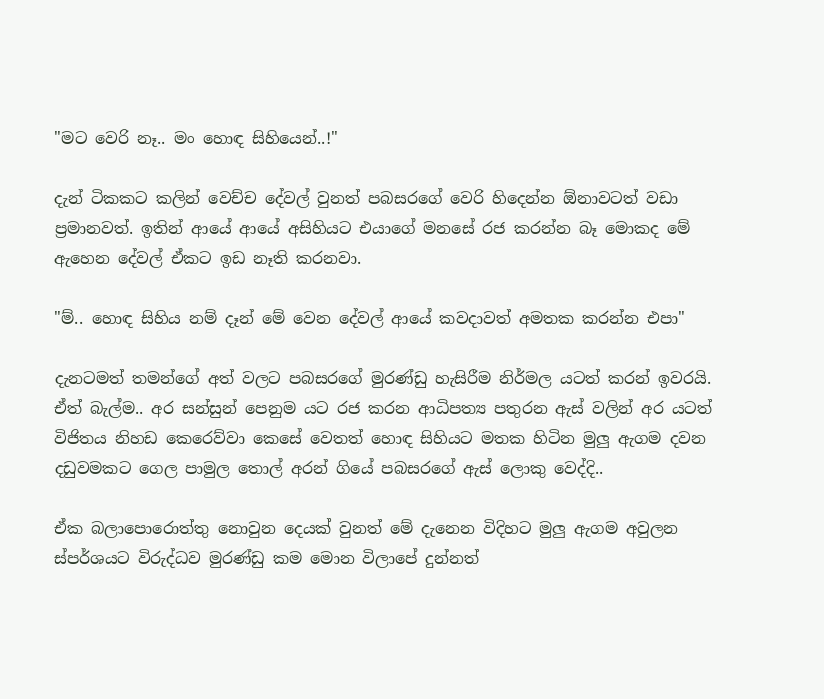"මට වෙරි නෑ.. මං හොඳ සිහියෙන්..!"

දැන් ටිකකට කලින් වෙච්ච දේවල් වුනත් පබසරගේ වෙරි හිදෙන්න ඕනාවටත් වඩා ප්‍රමානවත්. ඉතින් ආයේ ආයේ අසිහියට එයාගේ මනසේ රජ කරන්න බෑ මොකද මේ ඇහෙන දේවල් ඒකට ඉඩ නෑති කරනවා.

"ම්.. හොඳ සිහිය නම් දෑන් මේ වෙන දේවල් ආයේ කවදාවත් අමතක කරන්න එපා"

දැනටමත් තමන්ගේ අත් වලට පබසරගේ මුරණ්ඩු හැසිරීම නිර්මල යටත් කරන් ඉවරයි. ඒත් බැල්ම.. අර සන්සුන් පෙනුම යට රජ කරන ආධිපත්‍ය පතුරන ඇස් වලින් අර යටත් විජිතය නිහඩ කෙරෙව්වා කෙසේ වෙතත් හොඳ සිහියට මතක හිටින මුලු ඇගම දවන දඩුවමකට ගෙල පාමුල තොල් අරන් ගියේ පබසරගේ ඇස් ලොකු වෙද්දි..

ඒක බලාපොරොත්තු නොවුන දෙයක් වුනත් මේ දැනෙන විදිහට මුලු ඇගම අවුලන ස්පර්ශයට විරුද්ධව මුරණ්ඩු කම මොන විලාපේ දුන්නත්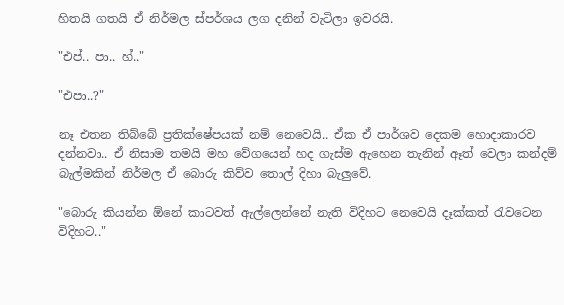හිතයි ගතයි ඒ නිර්මල ස්පර්ශය ලග දනින් වැටිලා ඉවරයි.

"එප්.. පා.. හ්.."

"එපා..?"

නෑ එතන තිබ්බේ ප්‍රතික්ෂේපයක් නම් නෙවෙයි.. ඒක ඒ පාර්ශව දෙකම හොදාකාරව දන්නවා.. ඒ නිසාම තමයි මහ වේගයෙන් හද ගැස්ම ඇහෙන තැනින් ඈත් වෙලා කන්දම් බැල්මකින් නිර්මල ඒ බොරු කිව්ව තොල් දිහා බැලුවේ.

"බොරු කියන්න ඕනේ කාටවත් ඇල්ලෙන්නේ නැති විදිහට නෙවෙයි දෑක්කත් රැවටෙන විදිහට.."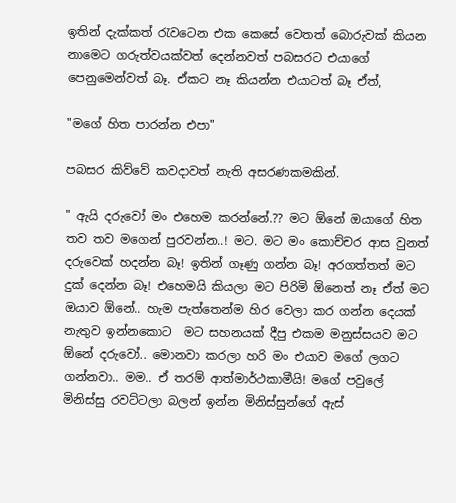ඉතින් දැක්කත් රැවටෙන එක කෙසේ වෙතත් බොරුවක් කියන නාමෙට ගරුත්වයක්වත් දෙන්නවත් පබසරට එයාගේ පෙනුමෙන්වත් බෑ. ඒකට නෑ කියන්න එයාටත් බෑ ඒත්,

"මගේ හිත පාරන්න එපා"

පබසර කිව්වේ කවදාවත් නැති අසරණකමකින්.

" ඇයි දරුවෝ මං එහෙම කරන්නේ.?? මට ඕනේ ඔයාගේ හිත තව තව මගෙන් පුරවන්න..! මට. මට මං කොච්චර ආස වුනත් දරුවෙක් හදන්න බෑ! ඉතින් ගෑණු ගන්න බෑ! අරගත්තත් මට දුක් දෙන්න බෑ! එහෙමයි කියලා මට පිරිමි ඕනෙත් නෑ ඒත් මට ඔයාව ඕනේ.. හැම පැත්තෙන්ම හිර වෙලා කර ගන්න දෙයක් නැතුව ඉන්නකොට  මට සහනයක් දීපු එකම මනුස්සයව මට ඕනේ දරුවෝ.. මොනවා කරලා හරි මං එයාව මගේ ලගට ගන්නවා.. මම.. ඒ තරම් ආත්මාර්ථකාමීයි! මගේ පවුලේ මිනිස්සු රවට්ටලා බලන් ඉන්න මිනිස්සුන්ගේ ඇස්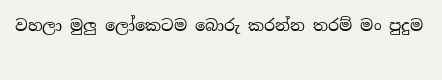වහලා මුලු ලෝකෙටම බොරු කරන්න තරම් මං පුදුම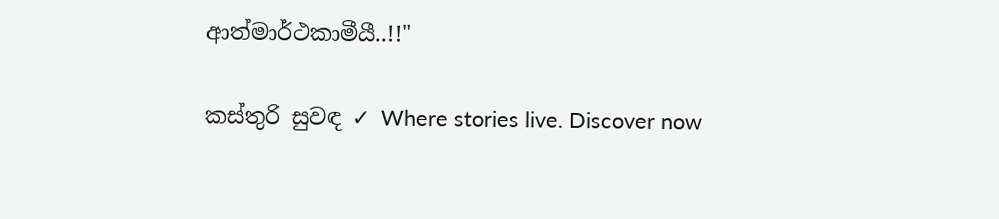ආත්මාර්ථකාමීයී..!!"

කස්තුරි සුවඳ ✓ Where stories live. Discover now